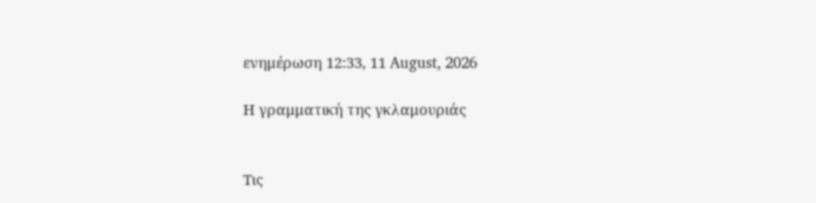ενημέρωση 12:33, 11 August, 2026

Η γραμματική της γκλαμουριάς


Τις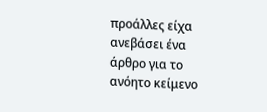προάλλες είχα ανεβάσει ένα άρθρο για το ανόητο κείμενο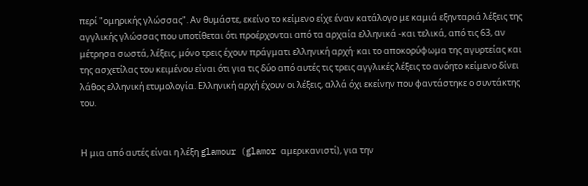περί "ομηρικής γλώσσας". Αν θυμάστε, εκείνο το κείμενο είχε έναν κατάλογο με καμιά εξηνταριά λέξεις της αγγλικής γλώσσας που υποτίθεται ότι προέρχονται από τα αρχαία ελληνικά -και τελικά, από τις 63, αν μέτρησα σωστά, λέξεις, μόνο τρεις έχουν πράγματι ελληνική αρχή· και το αποκορύφωμα της αγυρτείας και της ασχετίλας του κειμένου είναι ότι για τις δύο από αυτές τις τρεις αγγλικές λέξεις το ανόητο κείμενο δίνει λάθος ελληνική ετυμολογία. Ελληνική αρχή έχουν οι λέξεις, αλλά όχι εκείνην που φαντάστηκε ο συντάκτης του.


Η μια από αυτές είναι η λέξη glamour (glamor αμερικανιστί), για την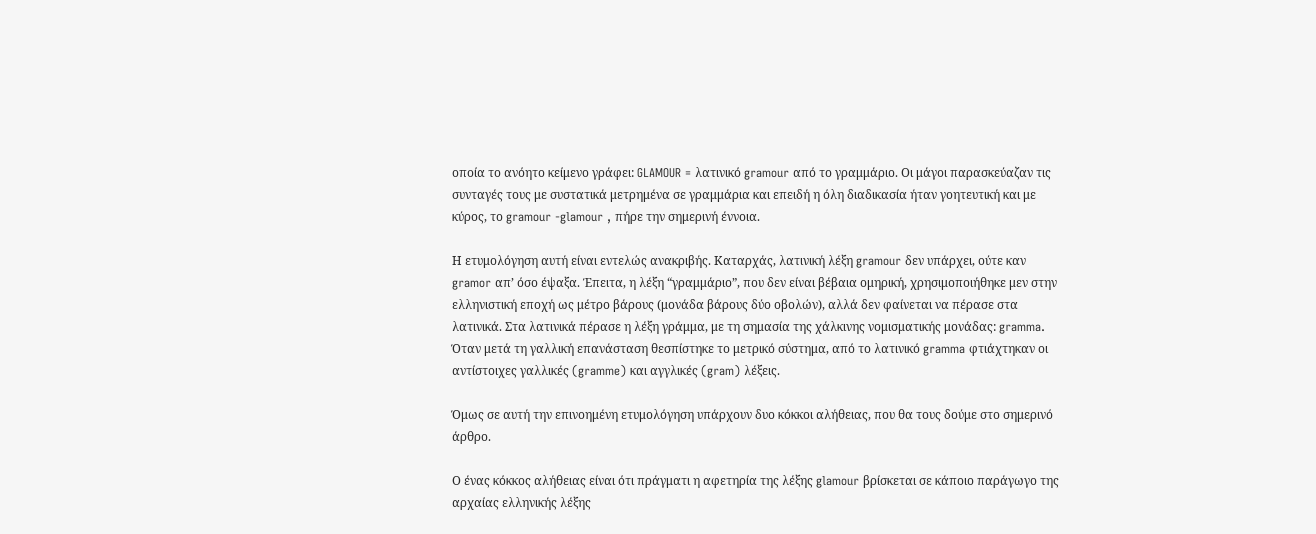οποία το ανόητο κείμενο γράφει: GLAMOUR = λατινικό gramour από το γραμμάριο. Οι μάγοι παρασκεύαζαν τις συνταγές τους με συστατικά μετρημένα σε γραμμάρια και επειδή η όλη διαδικασία ήταν γοητευτική και με κύρος, το gramour -glamour , πήρε την σημερινή έννοια.

Η ετυμολόγηση αυτή είναι εντελώς ανακριβής. Καταρχάς, λατινική λέξη gramour δεν υπάρχει, ούτε καν gramor απ’ όσο έψαξα. Έπειτα, η λέξη “γραμμάριο”, που δεν είναι βέβαια ομηρική, χρησιμοποιήθηκε μεν στην ελληνιστική εποχή ως μέτρο βάρους (μονάδα βάρους δύο οβολών), αλλά δεν φαίνεται να πέρασε στα λατινικά. Στα λατινικά πέρασε η λέξη γράμμα, με τη σημασία της χάλκινης νομισματικής μονάδας: gramma. Όταν μετά τη γαλλική επανάσταση θεσπίστηκε το μετρικό σύστημα, από το λατινικό gramma φτιάχτηκαν οι αντίστοιχες γαλλικές (gramme) και αγγλικές (gram) λέξεις.

Όμως σε αυτή την επινοημένη ετυμολόγηση υπάρχουν δυο κόκκοι αλήθειας, που θα τους δούμε στο σημερινό άρθρο.

Ο ένας κόκκος αλήθειας είναι ότι πράγματι η αφετηρία της λέξης glamour βρίσκεται σε κάποιο παράγωγο της αρχαίας ελληνικής λέξης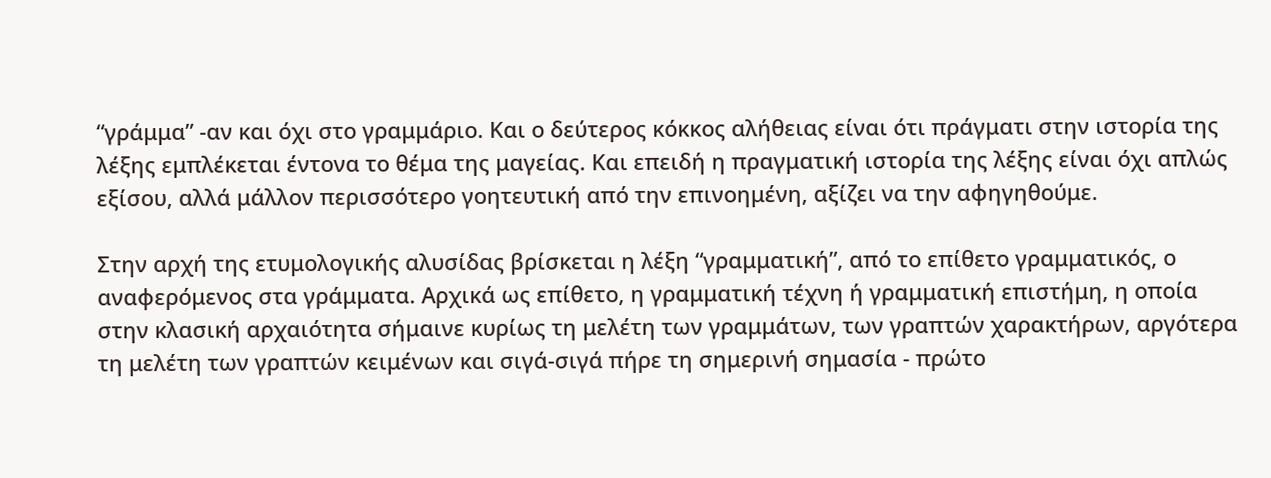“γράμμα” -αν και όχι στο γραμμάριο. Και ο δεύτερος κόκκος αλήθειας είναι ότι πράγματι στην ιστορία της λέξης εμπλέκεται έντονα το θέμα της μαγείας. Και επειδή η πραγματική ιστορία της λέξης είναι όχι απλώς εξίσου, αλλά μάλλον περισσότερο γοητευτική από την επινοημένη, αξίζει να την αφηγηθούμε.

Στην αρχή της ετυμολογικής αλυσίδας βρίσκεται η λέξη “γραμματική”, από το επίθετο γραμματικός, ο αναφερόμενος στα γράμματα. Αρχικά ως επίθετο, η γραμματική τέχνη ή γραμματική επιστήμη, η οποία στην κλασική αρχαιότητα σήμαινε κυρίως τη μελέτη των γραμμάτων, των γραπτών χαρακτήρων, αργότερα τη μελέτη των γραπτών κειμένων και σιγά-σιγά πήρε τη σημερινή σημασία - πρώτο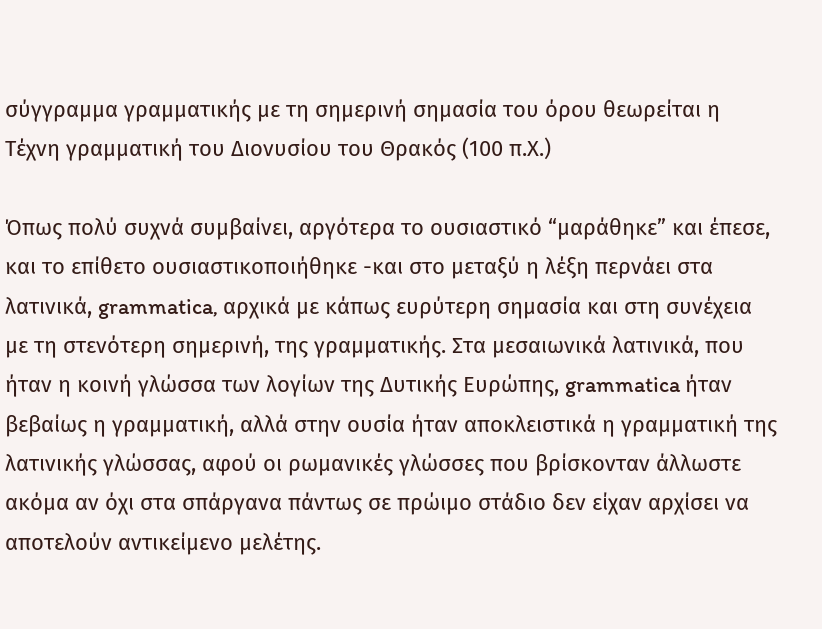σύγγραμμα γραμματικής με τη σημερινή σημασία του όρου θεωρείται η Τέχνη γραμματική του Διονυσίου του Θρακός (100 π.Χ.)

Όπως πολύ συχνά συμβαίνει, αργότερα το ουσιαστικό “μαράθηκε” και έπεσε, και το επίθετο ουσιαστικοποιήθηκε -και στο μεταξύ η λέξη περνάει στα λατινικά, grammatica, αρχικά με κάπως ευρύτερη σημασία και στη συνέχεια με τη στενότερη σημερινή, της γραμματικής. Στα μεσαιωνικά λατινικά, που ήταν η κοινή γλώσσα των λογίων της Δυτικής Ευρώπης, grammatica ήταν βεβαίως η γραμματική, αλλά στην ουσία ήταν αποκλειστικά η γραμματική της λατινικής γλώσσας, αφού οι ρωμανικές γλώσσες που βρίσκονταν άλλωστε ακόμα αν όχι στα σπάργανα πάντως σε πρώιμο στάδιο δεν είχαν αρχίσει να αποτελούν αντικείμενο μελέτης.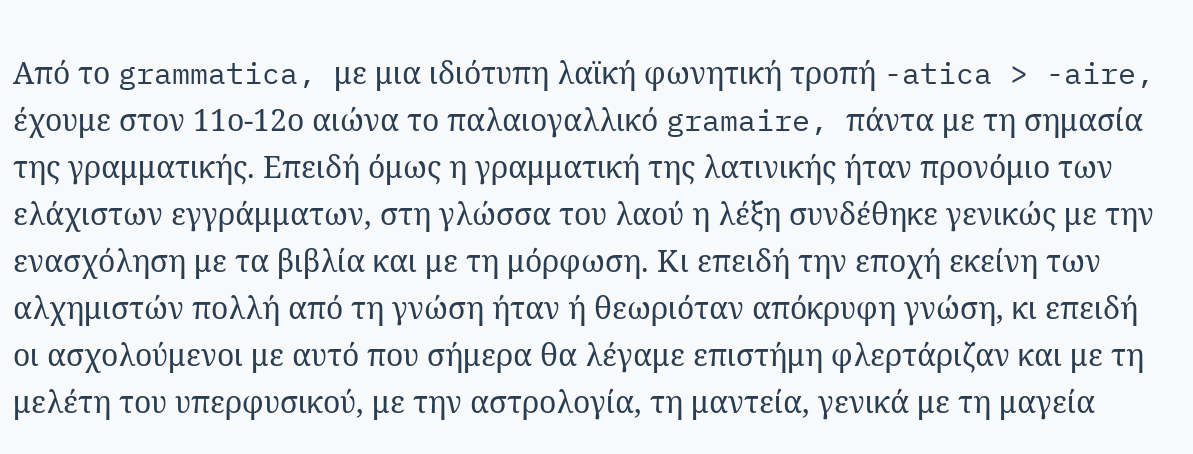Από το grammatica, με μια ιδιότυπη λαϊκή φωνητική τροπή -atica > -aire, έχουμε στον 11ο-12ο αιώνα το παλαιογαλλικό gramaire, πάντα με τη σημασία της γραμματικής. Επειδή όμως η γραμματική της λατινικής ήταν προνόμιο των ελάχιστων εγγράμματων, στη γλώσσα του λαού η λέξη συνδέθηκε γενικώς με την ενασχόληση με τα βιβλία και με τη μόρφωση. Κι επειδή την εποχή εκείνη των αλχημιστών πολλή από τη γνώση ήταν ή θεωριόταν απόκρυφη γνώση, κι επειδή οι ασχολούμενοι με αυτό που σήμερα θα λέγαμε επιστήμη φλερτάριζαν και με τη μελέτη του υπερφυσικού, με την αστρολογία, τη μαντεία, γενικά με τη μαγεία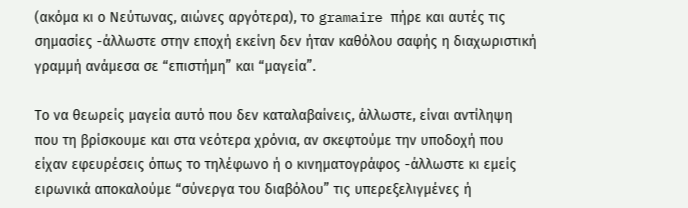(ακόμα κι ο Νεύτωνας, αιώνες αργότερα), το gramaire πήρε και αυτές τις σημασίες -άλλωστε στην εποχή εκείνη δεν ήταν καθόλου σαφής η διαχωριστική γραμμή ανάμεσα σε “επιστήμη” και “μαγεία”.

Το να θεωρείς μαγεία αυτό που δεν καταλαβαίνεις, άλλωστε, είναι αντίληψη που τη βρίσκουμε και στα νεότερα χρόνια, αν σκεφτούμε την υποδοχή που είχαν εφευρέσεις όπως το τηλέφωνο ή ο κινηματογράφος -άλλωστε κι εμείς ειρωνικά αποκαλούμε “σύνεργα του διαβόλου” τις υπερεξελιγμένες ή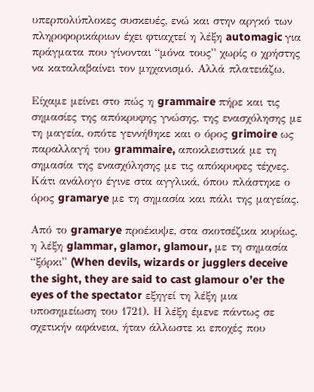υπερπολύπλοκες συσκευές, ενώ και στην αργκό των πληροφορικάριων έχει φτιαχτεί η λέξη automagic για πράγματα που γίνονται “μόνα τους” χωρίς ο χρήστης να καταλαβαίνει τον μηχανισμό. Αλλά πλατειάζω.

Είχαμε μείνει στο πώς η grammaire πήρε και τις σημασίες της απόκρυφης γνώσης, της ενασχόλησης με τη μαγεία, οπότε γεννήθηκε και ο όρος grimoire ως παραλλαγή του grammaire, αποκλειστικά με τη σημασία της ενασχόλησης με τις απόκρυφες τέχνες. Κάτι ανάλογο έγινε στα αγγλικά, όπου πλάστηκε ο όρος gramarye με τη σημασία και πάλι της μαγείας.

Από το gramarye προέκυψε, στα σκοτσέζικα κυρίως, η λέξη glammar, glamor, glamour, με τη σημασία “ξόρκι” (When devils, wizards or jugglers deceive the sight, they are said to cast glamour o’er the eyes of the spectator εξηγεί τη λέξη μια υποσημείωση του 1721). Η λέξη έμενε πάντως σε σχετικήν αφάνεια, ήταν άλλωστε κι εποχές που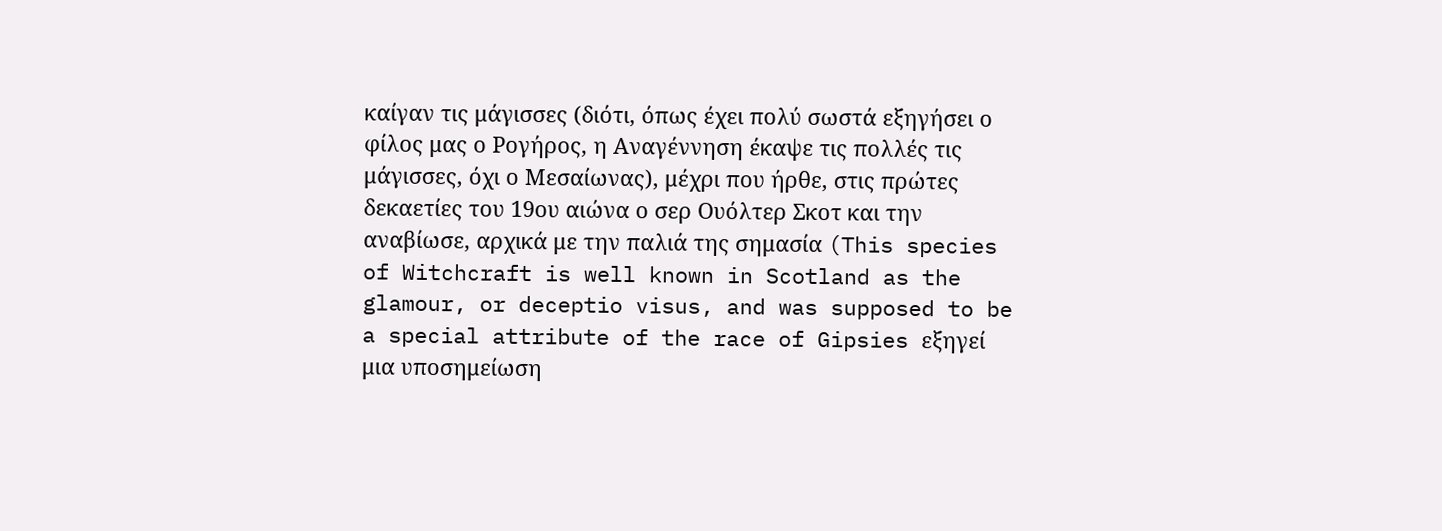καίγαν τις μάγισσες (διότι, όπως έχει πολύ σωστά εξηγήσει ο φίλος μας ο Ρογήρος, η Αναγέννηση έκαψε τις πολλές τις μάγισσες, όχι ο Μεσαίωνας), μέχρι που ήρθε, στις πρώτες δεκαετίες του 19ου αιώνα ο σερ Ουόλτερ Σκοτ και την αναβίωσε, αρχικά με την παλιά της σημασία (This species of Witchcraft is well known in Scotland as the glamour, or deceptio visus, and was supposed to be a special attribute of the race of Gipsies εξηγεί μια υποσημείωση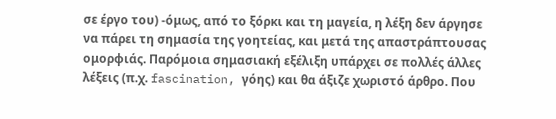σε έργο του) -όμως, από το ξόρκι και τη μαγεία, η λέξη δεν άργησε να πάρει τη σημασία της γοητείας, και μετά της απαστράπτουσας ομορφιάς. Παρόμοια σημασιακή εξέλιξη υπάρχει σε πολλές άλλες λέξεις (π.χ. fascination, γόης) και θα άξιζε χωριστό άρθρο. Που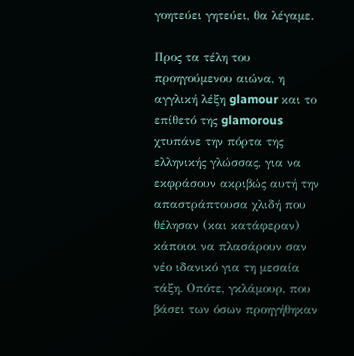γοητεύει γητεύει, θα λέγαμε.

Προς τα τέλη του προηγούμενου αιώνα, η αγγλική λέξη glamour και το επίθετό της glamorous χτυπάνε την πόρτα της ελληνικής γλώσσας, για να εκφράσουν ακριβώς αυτή την απαστράπτουσα χλιδή που θέλησαν (και κατάφεραν) κάποιοι να πλασάρουν σαν νέο ιδανικό για τη μεσαία τάξη. Οπότε, γκλάμουρ, που βάσει των όσων προηγήθηκαν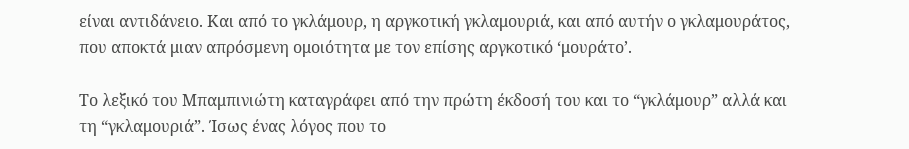είναι αντιδάνειο. Και από το γκλάμουρ, η αργκοτική γκλαμουριά, και από αυτήν ο γκλαμουράτος, που αποκτά μιαν απρόσμενη ομοιότητα με τον επίσης αργκοτικό ‘μουράτο’.

Το λεξικό του Μπαμπινιώτη καταγράφει από την πρώτη έκδοσή του και το “γκλάμουρ” αλλά και τη “γκλαμουριά”. Ίσως ένας λόγος που το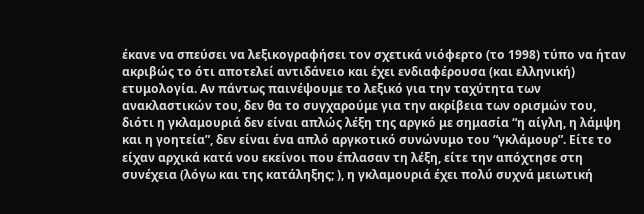έκανε να σπεύσει να λεξικογραφήσει τον σχετικά νιόφερτο (το 1998) τύπο να ήταν ακριβώς το ότι αποτελεί αντιδάνειο και έχει ενδιαφέρουσα (και ελληνική) ετυμολογία. Αν πάντως παινέψουμε το λεξικό για την ταχύτητα των ανακλαστικών του, δεν θα το συγχαρούμε για την ακρίβεια των ορισμών του, διότι η γκλαμουριά δεν είναι απλώς λέξη της αργκό με σημασία “η αίγλη, η λάμψη και η γοητεία”, δεν είναι ένα απλό αργκοτικό συνώνυμο του “γκλάμουρ”. Είτε το είχαν αρχικά κατά νου εκείνοι που έπλασαν τη λέξη, είτε την απόχτησε στη συνέχεια (λόγω και της κατάληξης; ), η γκλαμουριά έχει πολύ συχνά μειωτική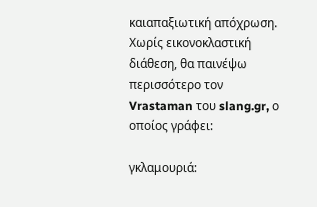καιαπαξιωτική απόχρωση. Χωρίς εικονοκλαστική διάθεση, θα παινέψω περισσότερο τον Vrastaman του slang.gr, ο οποίος γράφει:

γκλαμουριά: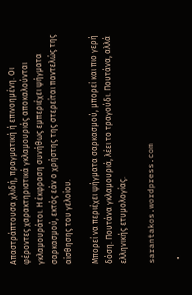Απαστράπτουσα χλιδή, πραγματική ή επινοημένη. Οι φέροντες χαρακτηριστικά γκλαμουριάς αποκαλούνται γκλαμουράτοι. Η έκφραση συνήθως εμπεριέχει ψήγματα σαρκασμού, εκτός εάν ο χρήστης της στερείται παντελώς της αίσθησης του γελοίου.

Μπορεί να περιέχει ψήγματα σαρκασμού, μπορεί και πιο γερή δόση. Πουτάνα γκλαμουριά, λέει το τραγούδι. Πουτάνα, αλλά ελληνικής ετυμολογίας.

sarantakos.wordpress.com

  •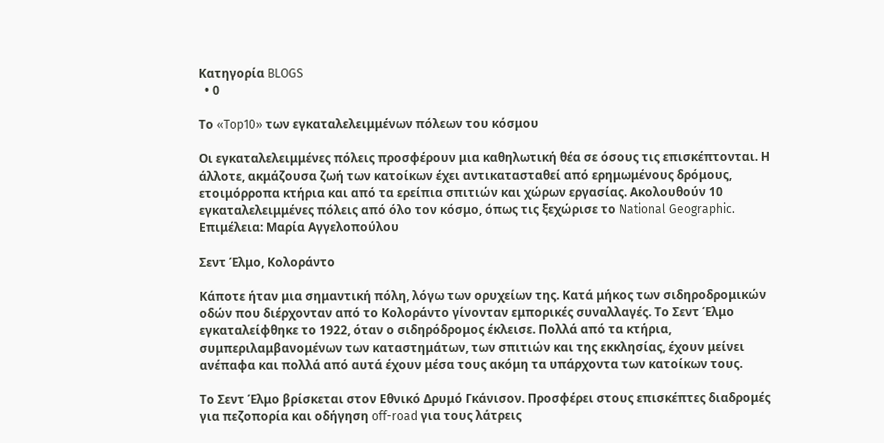Κατηγορία BLOGS
  • 0

Το «Top10» των εγκαταλελειμμένων πόλεων του κόσμου

Οι εγκαταλελειμμένες πόλεις προσφέρουν μια καθηλωτική θέα σε όσους τις επισκέπτονται. Η άλλοτε, ακμάζουσα ζωή των κατοίκων έχει αντικατασταθεί από ερημωμένους δρόμους, ετοιμόρροπα κτήρια και από τα ερείπια σπιτιών και χώρων εργασίας. Ακολουθούν 10 εγκαταλελειμμένες πόλεις από όλο τον κόσμο, όπως τις ξεχώρισε το National Geographic. Επιμέλεια: Μαρία Αγγελοπούλου

Σεντ Έλμο, Κολοράντο

Κάποτε ήταν μια σημαντική πόλη, λόγω των ορυχείων της. Κατά μήκος των σιδηροδρομικών οδών που διέρχονταν από το Κολοράντο γίνονταν εμπορικές συναλλαγές. Το Σεντ Έλμο εγκαταλείφθηκε το 1922, όταν ο σιδηρόδρομος έκλεισε. Πολλά από τα κτήρια, συμπεριλαμβανομένων των καταστημάτων, των σπιτιών και της εκκλησίας, έχουν μείνει ανέπαφα και πολλά από αυτά έχουν μέσα τους ακόμη τα υπάρχοντα των κατοίκων τους.

Το Σεντ Έλμο βρίσκεται στον Εθνικό Δρυμό Γκάνισον. Προσφέρει στους επισκέπτες διαδρομές για πεζοπορία και οδήγηση off-road για τους λάτρεις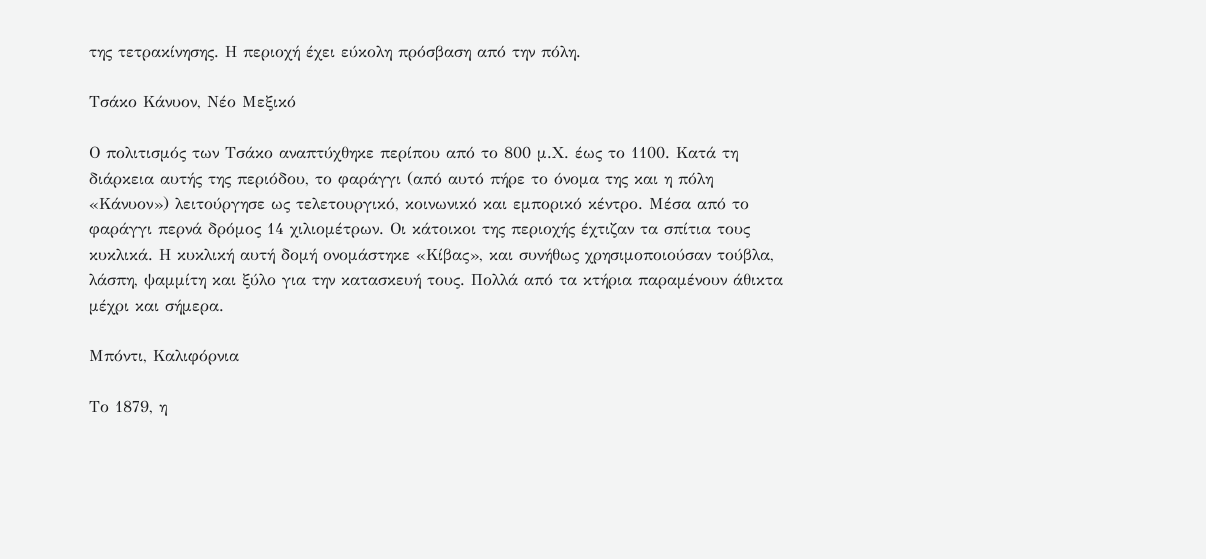της τετρακίνησης. Η περιοχή έχει εύκολη πρόσβαση από την πόλη.

Τσάκο Κάνυον, Νέο Μεξικό

Ο πολιτισμός των Τσάκο αναπτύχθηκε περίπου από το 800 μ.Χ. έως το 1100. Κατά τη διάρκεια αυτής της περιόδου, το φαράγγι (από αυτό πήρε το όνομα της και η πόλη «Κάνυον») λειτούργησε ως τελετουργικό, κοινωνικό και εμπορικό κέντρο. Μέσα από το φαράγγι περνά δρόμος 14 χιλιομέτρων. Οι κάτοικοι της περιοχής έχτιζαν τα σπίτια τους κυκλικά. Η κυκλική αυτή δομή ονομάστηκε «Κίβας», και συνήθως χρησιμοποιούσαν τούβλα, λάσπη, ψαμμίτη και ξύλο για την κατασκευή τους. Πολλά από τα κτήρια παραμένουν άθικτα μέχρι και σήμερα.

Μπόντι, Καλιφόρνια

Το 1879, η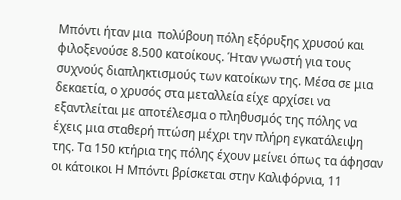Μπόντι ήταν μια  πολύβουη πόλη εξόρυξης χρυσού και φιλοξενούσε 8.500 κατοίκους. Ήταν γνωστή για τους συχνούς διαπληκτισμούς των κατοίκων της. Μέσα σε μια δεκαετία, ο χρυσός στα μεταλλεία είχε αρχίσει να εξαντλείται με αποτέλεσμα ο πληθυσμός της πόλης να έχεις μια σταθερή πτώση μέχρι την πλήρη εγκατάλειψη της. Τα 150 κτήρια της πόλης έχουν μείνει όπως τα άφησαν οι κάτοικοι Η Μπόντι βρίσκεται στην Καλιφόρνια, 11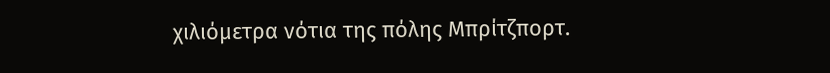χιλιόμετρα νότια της πόλης Μπρίτζπορτ.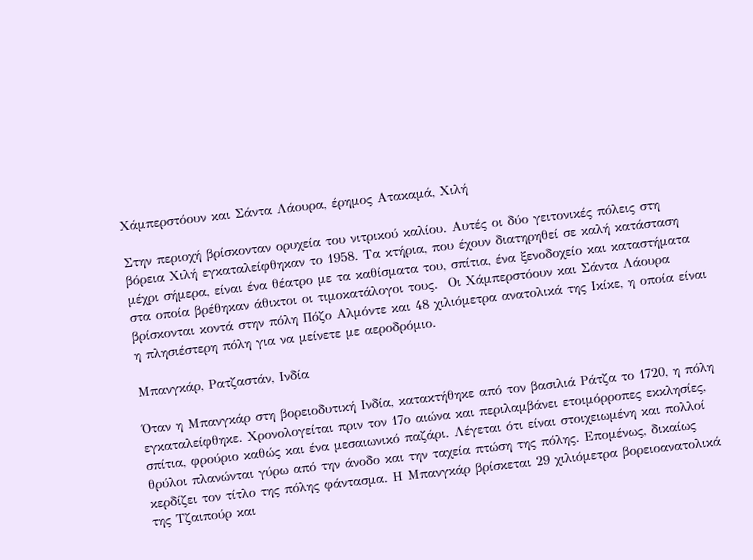Χάμπερστόουν και Σάντα Λάουρα, έρημος Ατακαμά, Χιλή

Στην περιοχή βρίσκονταν ορυχεία του νιτρικού καλίου. Αυτές οι δύο γειτονικές πόλεις στη βόρεια Χιλή εγκαταλείφθηκαν το 1958. Τα κτήρια, που έχουν διατηρηθεί σε καλή κατάσταση μέχρι σήμερα, είναι ένα θέατρο με τα καθίσματα του, σπίτια, ένα ξενοδοχείο και καταστήματα στα οποία βρέθηκαν άθικτοι οι τιμοκατάλογοι τους.  Οι Χάμπερστόουν και Σάντα Λάουρα βρίσκονται κοντά στην πόλη Πόζο Αλμόντε και 48 χιλιόμετρα ανατολικά της Ικίκε, η οποία είναι η πλησιέστερη πόλη για να μείνετε με αεροδρόμιο.

Μπανγκάρ, Ρατζαστάν, Ινδία

Όταν η Μπανγκάρ στη βορειοδυτική Ινδία, κατακτήθηκε από τον βασιλιά Ράτζα το 1720, η πόλη εγκαταλείφθηκε. Χρονολογείται πριν τον 17ο αιώνα και περιλαμβάνει ετοιμόρροπες εκκλησίες, σπίτια, φρούριο καθώς και ένα μεσαιωνικό παζάρι. Λέγεται ότι είναι στοιχειωμένη και πολλοί θρύλοι πλανώνται γύρω από την άνοδο και την ταχεία πτώση της πόλης. Επομένως, δικαίως κερδίζει τον τίτλο της πόλης φάντασμα. Η Μπανγκάρ βρίσκεται 29 χιλιόμετρα βορειοανατολικά της Τζαιπούρ και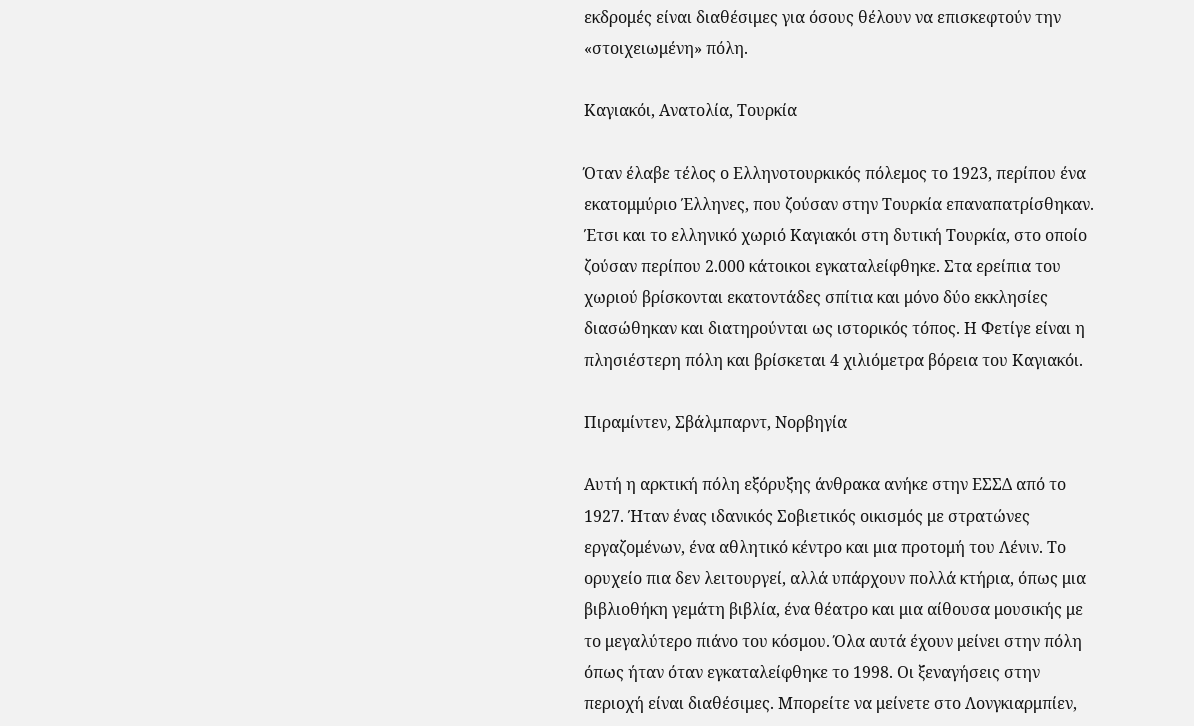εκδρομές είναι διαθέσιμες για όσους θέλουν να επισκεφτούν την «στοιχειωμένη» πόλη.

Καγιακόι, Ανατολία, Τουρκία

Όταν έλαβε τέλος ο Ελληνοτουρκικός πόλεμος το 1923, περίπου ένα εκατομμύριο Έλληνες, που ζούσαν στην Τουρκία επαναπατρίσθηκαν. Έτσι και το ελληνικό χωριό Καγιακόι στη δυτική Τουρκία, στο οποίο ζούσαν περίπου 2.000 κάτοικοι εγκαταλείφθηκε. Στα ερείπια του χωριού βρίσκονται εκατοντάδες σπίτια και μόνο δύο εκκλησίες διασώθηκαν και διατηρούνται ως ιστορικός τόπος. Η Φετίγε είναι η πλησιέστερη πόλη και βρίσκεται 4 χιλιόμετρα βόρεια του Καγιακόι.

Πιραμίντεν, Σβάλμπαρντ, Νορβηγία

Αυτή η αρκτική πόλη εξόρυξης άνθρακα ανήκε στην ΕΣΣΔ από το 1927. Ήταν ένας ιδανικός Σοβιετικός οικισμός με στρατώνες εργαζομένων, ένα αθλητικό κέντρο και μια προτομή του Λένιν. Το ορυχείο πια δεν λειτουργεί, αλλά υπάρχουν πολλά κτήρια, όπως μια βιβλιοθήκη γεμάτη βιβλία, ένα θέατρο και μια αίθουσα μουσικής με το μεγαλύτερο πιάνο του κόσμου. Όλα αυτά έχουν μείνει στην πόλη όπως ήταν όταν εγκαταλείφθηκε το 1998. Οι ξεναγήσεις στην περιοχή είναι διαθέσιμες. Μπορείτε να μείνετε στο Λονγκιαρμπίεν,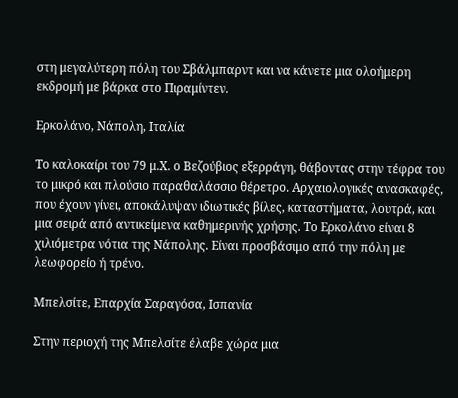στη μεγαλύτερη πόλη του Σβάλμπαρντ και να κάνετε μια ολοήμερη εκδρομή με βάρκα στο Πιραμίντεν.

Ερκολάνο, Νάπολη, Ιταλία

Το καλοκαίρι του 79 μ.Χ. ο Βεζούβιος εξερράγη, θάβοντας στην τέφρα του το μικρό και πλούσιο παραθαλάσσιο θέρετρο. Αρχαιολογικές ανασκαφές, που έχουν γίνει, αποκάλυψαν ιδιωτικές βίλες, καταστήματα, λουτρά, και μια σειρά από αντικείμενα καθημερινής χρήσης. Το Ερκολάνο είναι 8 χιλιόμετρα νότια της Νάπολης. Είναι προσβάσιμο από την πόλη με λεωφορείο ή τρένο.

Μπελσίτε, Επαρχία Σαραγόσα, Ισπανία

Στην περιοχή της Μπελσίτε έλαβε χώρα μια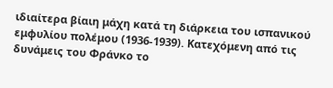ιδιαίτερα βίαιη μάχη κατά τη διάρκεια του ισπανικού εμφυλίου πολέμου (1936-1939). Κατεχόμενη από τις δυνάμεις του Φράνκο το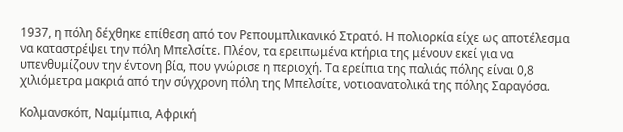1937, η πόλη δέχθηκε επίθεση από τον Ρεπουμπλικανικό Στρατό. Η πολιορκία είχε ως αποτέλεσμα να καταστρέψει την πόλη Μπελσίτε. Πλέον, τα ερειπωμένα κτήρια της μένουν εκεί για να υπενθυμίζουν την έντονη βία, που γνώρισε η περιοχή. Τα ερείπια της παλιάς πόλης είναι 0,8 χιλιόμετρα μακριά από την σύγχρονη πόλη της Μπελσίτε, νοτιοανατολικά της πόλης Σαραγόσα.

Κολμανσκόπ, Ναμίμπια, Αφρική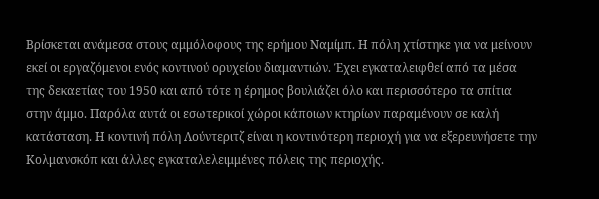Βρίσκεται ανάμεσα στους αμμόλοφους της ερήμου Ναμίμπ. Η πόλη χτίστηκε για να μείνουν εκεί οι εργαζόμενοι ενός κοντινού ορυχείου διαμαντιών. Έχει εγκαταλειφθεί από τα μέσα της δεκαετίας του 1950 και από τότε η έρημος βουλιάζει όλο και περισσότερο τα σπίτια στην άμμο. Παρόλα αυτά οι εσωτερικοί χώροι κάποιων κτηρίων παραμένουν σε καλή κατάσταση. Η κοντινή πόλη Λούντεριτζ είναι η κοντινότερη περιοχή για να εξερευνήσετε την Κολμανσκόπ και άλλες εγκαταλελειμμένες πόλεις της περιοχής.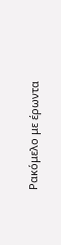Ρακόμελο με έρωντα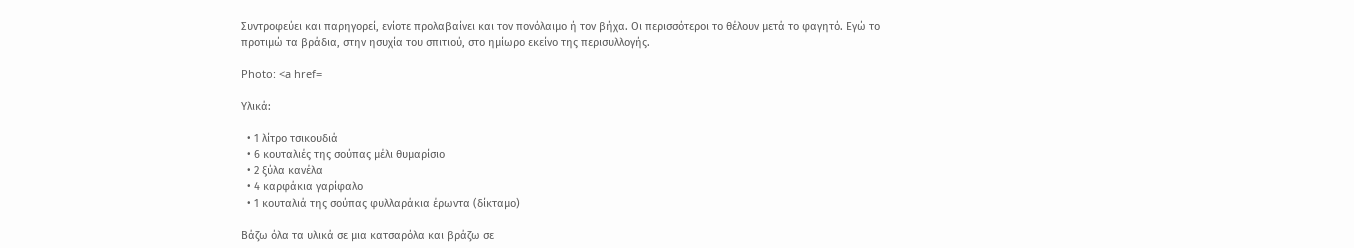Συντροφεύει και παρηγορεί, ενίοτε προλαβαίνει και τον πονόλαιμο ή τον βήχα. Οι περισσότεροι το θέλουν μετά το φαγητό. Εγώ το προτιμώ τα βράδια, στην ησυχία του σπιτιού, στο ημίωρο εκείνο της περισυλλογής.

Photo: <a href=

Υλικά:

  • 1 λίτρο τσικουδιά
  • 6 κουταλιές της σούπας μέλι θυμαρίσιο
  • 2 ξύλα κανέλα
  • 4 καρφάκια γαρίφαλο
  • 1 κουταλιά της σούπας φυλλαράκια έρωντα (δίκταμο)

Βάζω όλα τα υλικά σε μια κατσαρόλα και βράζω σε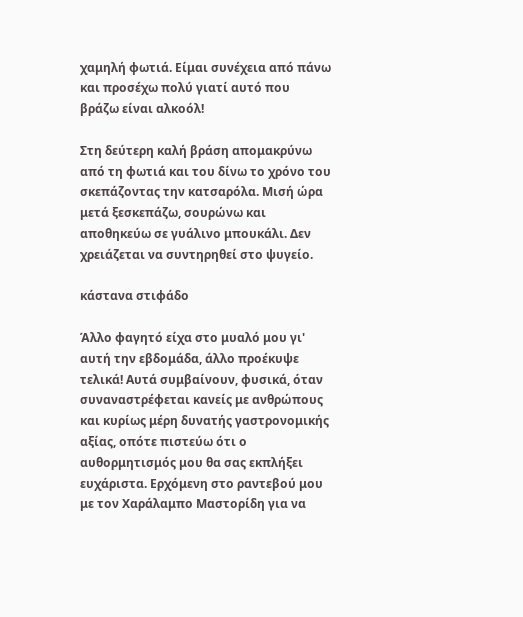χαμηλή φωτιά. Είμαι συνέχεια από πάνω και προσέχω πολύ γιατί αυτό που βράζω είναι αλκοόλ!

Στη δεύτερη καλή βράση απομακρύνω από τη φωτιά και του δίνω το χρόνο του σκεπάζοντας την κατσαρόλα. Μισή ώρα μετά ξεσκεπάζω, σουρώνω και αποθηκεύω σε γυάλινο μπουκάλι. Δεν χρειάζεται να συντηρηθεί στο ψυγείο.

κάστανα στιφάδο

Άλλο φαγητό είχα στο μυαλό μου γι' αυτή την εβδομάδα, άλλο προέκυψε τελικά! Αυτά συμβαίνουν, φυσικά, όταν συναναστρέφεται κανείς με ανθρώπους και κυρίως μέρη δυνατής γαστρονομικής αξίας, οπότε πιστεύω ότι ο αυθορμητισμός μου θα σας εκπλήξει ευχάριστα. Ερχόμενη στο ραντεβού μου με τον Χαράλαμπο Μαστορίδη για να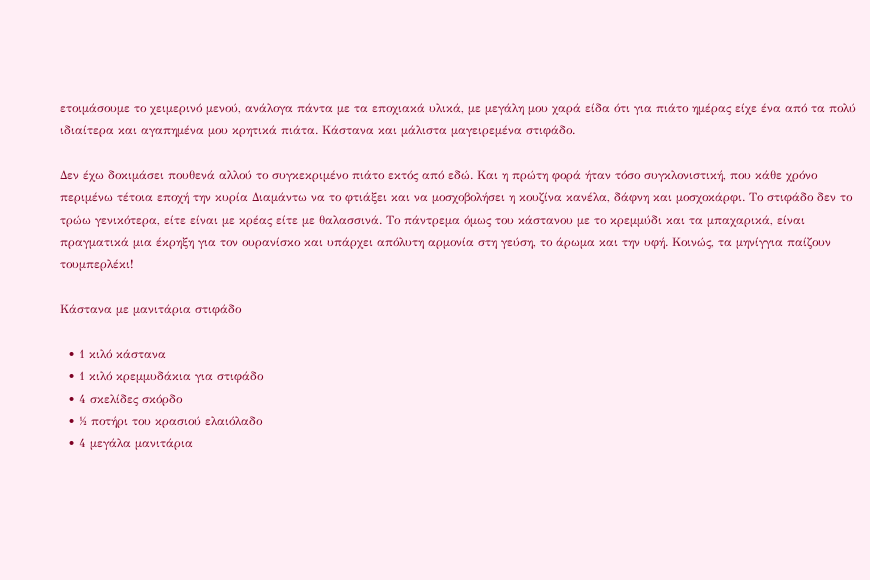ετοιμάσουμε το χειμερινό μενού, ανάλογα πάντα με τα εποχιακά υλικά, με μεγάλη μου χαρά είδα ότι για πιάτο ημέρας είχε ένα από τα πολύ ιδιαίτερα και αγαπημένα μου κρητικά πιάτα. Κάστανα και μάλιστα μαγειρεμένα στιφάδο.

Δεν έχω δοκιμάσει πουθενά αλλού το συγκεκριμένο πιάτο εκτός από εδώ. Και η πρώτη φορά ήταν τόσο συγκλονιστική, που κάθε χρόνο περιμένω τέτοια εποχή την κυρία Διαμάντω να το φτιάξει και να μοσχοβολήσει η κουζίνα κανέλα, δάφνη και μοσχοκάρφι. Το στιφάδο δεν το τρώω γενικότερα, είτε είναι με κρέας είτε με θαλασσινά. Το πάντρεμα όμως του κάστανου με το κρεμμύδι και τα μπαχαρικά, είναι πραγματικά μια έκρηξη για τον ουρανίσκο και υπάρχει απόλυτη αρμονία στη γεύση, το άρωμα και την υφή. Κοινώς, τα μηνίγγια παίζουν τουμπερλέκι!

Κάστανα με μανιτάρια στιφάδο

  • 1 κιλό κάστανα
  • 1 κιλό κρεμμυδάκια για στιφάδο
  • 4 σκελίδες σκόρδο
  • ½ ποτήρι του κρασιού ελαιόλαδο
  • 4 μεγάλα μανιτάρια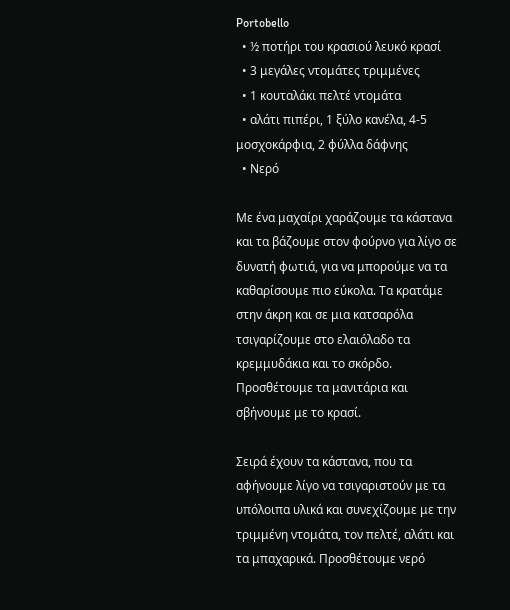Portobello
  • ½ ποτήρι του κρασιού λευκό κρασί
  • 3 μεγάλες ντομάτες τριμμένες
  • 1 κουταλάκι πελτέ ντομάτα
  • αλάτι πιπέρι, 1 ξύλο κανέλα, 4-5 μοσχοκάρφια, 2 φύλλα δάφνης
  • Νερό

Με ένα μαχαίρι χαράζουμε τα κάστανα και τα βάζουμε στον φούρνο για λίγο σε δυνατή φωτιά, για να μπορούμε να τα καθαρίσουμε πιο εύκολα. Τα κρατάμε στην άκρη και σε μια κατσαρόλα τσιγαρίζουμε στο ελαιόλαδο τα κρεμμυδάκια και το σκόρδο. Προσθέτουμε τα μανιτάρια και σβήνουμε με το κρασί.

Σειρά έχουν τα κάστανα, που τα αφήνουμε λίγο να τσιγαριστούν με τα υπόλοιπα υλικά και συνεχίζουμε με την τριμμένη ντομάτα, τον πελτέ, αλάτι και τα μπαχαρικά. Προσθέτουμε νερό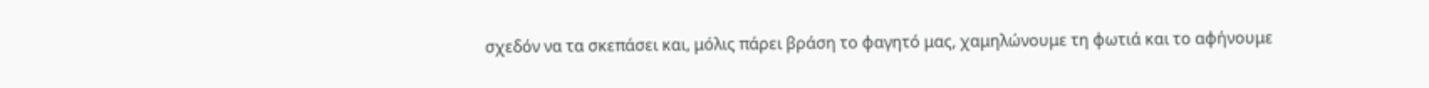σχεδόν να τα σκεπάσει και, μόλις πάρει βράση το φαγητό μας, χαμηλώνουμε τη φωτιά και το αφήνουμε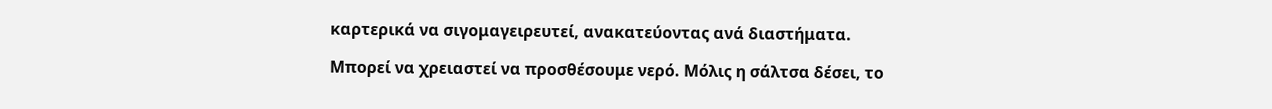καρτερικά να σιγομαγειρευτεί, ανακατεύοντας ανά διαστήματα.

Μπορεί να χρειαστεί να προσθέσουμε νερό. Μόλις η σάλτσα δέσει, το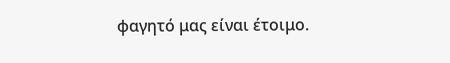φαγητό μας είναι έτοιμο.